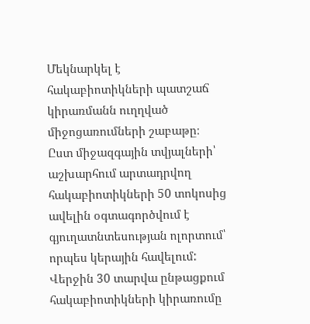Մեկնարկել է հակաբիոտիկների պատշաճ կիրառմանն ուղղված միջոցառումների շաբաթը։ Ըստ միջազգային տվյալների՝ աշխարհում արտադրվող հակաբիոտիկների 50 տոկոսից ավելին օգտագործվում է գյուղատնտեսության ոլորտում՝ որպես կերային հավելում: Վերջին 30 տարվա ընթացքում հակաբիոտիկների կիրառումը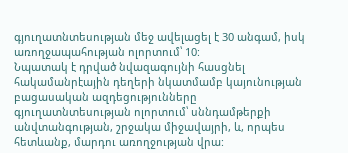գյուղատնտեսության մեջ ավելացել է 30 անգամ, իսկ առողջապահության ոլորտում՝ 10:
Նպատակ է դրված նվազագույնի հասցնել հակամանրէային դեղերի նկատմամբ կայունության բացասական ազդեցությունները գյուղատնտեսության ոլորտում՝ սննդամթերքի անվտանգության, շրջակա միջավայրի, և, որպես հետևանք, մարդու առողջության վրա: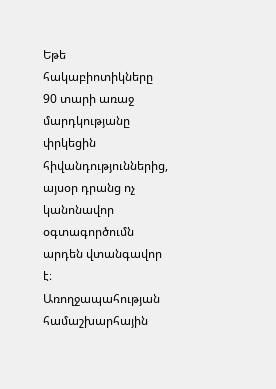Եթե հակաբիոտիկները 90 տարի առաջ մարդկությանը փրկեցին հիվանդություններից, այսօր դրանց ոչ կանոնավոր օգտագործումն արդեն վտանգավոր է։ Առողջապահության համաշխարհային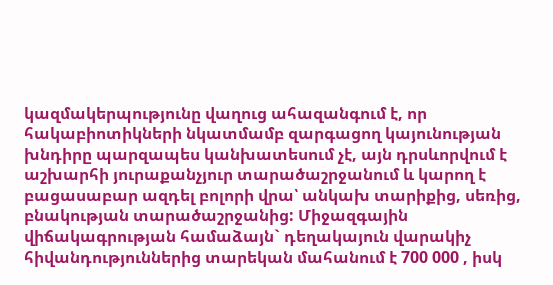կազմակերպությունը վաղուց ահազանգում է, որ հակաբիոտիկների նկատմամբ զարգացող կայունության խնդիրը պարզապես կանխատեսում չէ, այն դրսևորվում է աշխարհի յուրաքանչյուր տարածաշրջանում և կարող է բացասաբար ազդել բոլորի վրա՝ անկախ տարիքից, սեռից, բնակության տարածաշրջանից: Միջազգային վիճակագրության համաձայն` դեղակայուն վարակիչ հիվանդություններից տարեկան մահանում է 700 000 , իսկ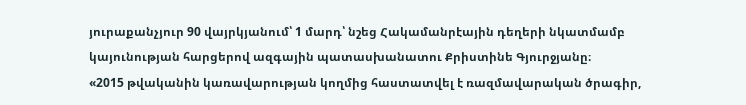յուրաքանչյուր 90 վայրկյանում՝ 1 մարդ՝ նշեց Հակամանրէային դեղերի նկատմամբ կայունության հարցերով ազգային պատասխանատու Քրիստինե Գյուրջյանը։
«2015 թվականին կառավարության կողմից հաստատվել է ռազմավարական ծրագիր,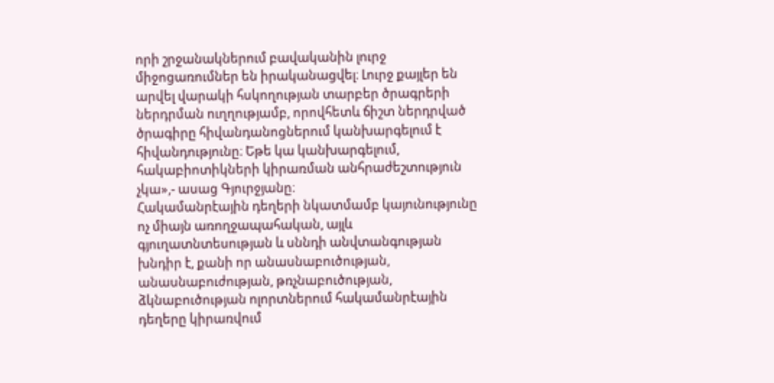որի շրջանակներում բավականին լուրջ միջոցառումներ են իրականացվել։ Լուրջ քայլեր են արվել վարակի հսկողության տարբեր ծրագրերի ներդրման ուղղությամբ, որովհետև ճիշտ ներդրված ծրագիրը հիվանդանոցներում կանխարգելում է հիվանդությունը։ Եթե կա կանխարգելում, հակաբիոտիկների կիրառման անհրաժեշտություն չկա»,- ասաց Գյուրջյանը։
Հակամանրէային դեղերի նկատմամբ կայունությունը ոչ միայն առողջապահական, այլև գյուղատնտեսության և սննդի անվտանգության խնդիր է, քանի որ անասնաբուծության, անասնաբուժության, թռչնաբուծության, ձկնաբուծության ոլորտներում հակամանրէային դեղերը կիրառվում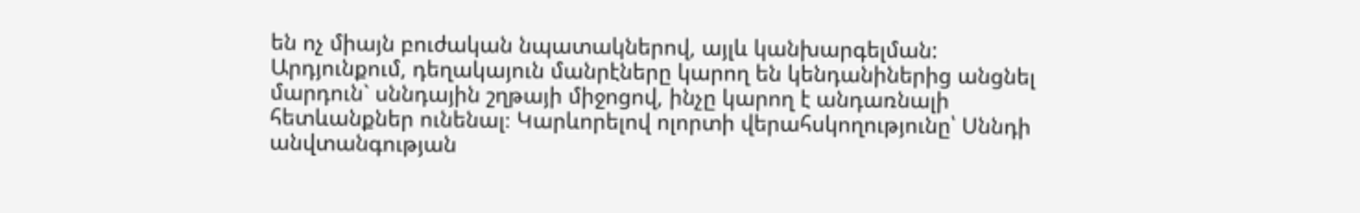են ոչ միայն բուժական նպատակներով, այլև կանխարգելման: Արդյունքում, դեղակայուն մանրէները կարող են կենդանիներից անցնել մարդուն` սննդային շղթայի միջոցով, ինչը կարող է անդառնալի հետևանքներ ունենալ։ Կարևորելով ոլորտի վերահսկողությունը՝ Սննդի անվտանգության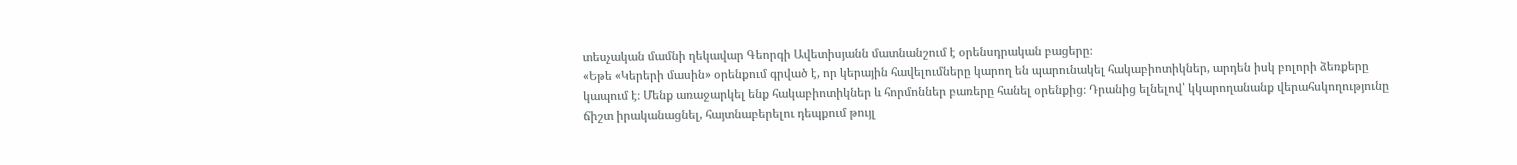տեսչական մամնի ղեկավար Գեորգի Ավետիսյանն մատնանշում է օրենսդրական բացերը։
«Եթե «Կերերի մասին» օրենքում գրված է, որ կերային հավելումները կարող են պարունակել հակաբիոտիկներ, արդեն իսկ բոլորի ձեռքերը կապում է։ Մենք առաջարկել ենք հակաբիոտիկներ և հորմոններ բառերը հանել օրենքից։ Դրանից ելնելով՝ կկարողանանք վերահսկողությունը ճիշտ իրականացնել, հայտնաբերելու դեպքում թույլ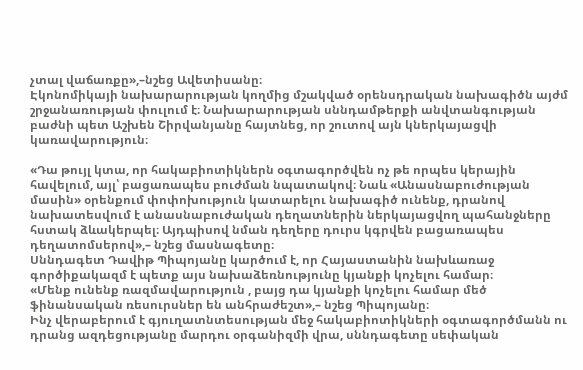չտալ վաճառքը»,–նշեց Ավետիսանը։
Էկոնոմիկայի նախարարության կողմից մշակված օրենսդրական նախագիծն այժմ շրջանառության փուլում է։ Նախարարության սննդամթերքի անվտանգության բաժնի պետ Աշխեն Շիրվանյանը հայտնեց, որ շուտով այն կներկայացվի կառավարություն։

«Դա թույլ կտա, որ հակաբիոտիկներն օգտագործվեն ոչ թե որպես կերային հավելում, այլ՝ բացառապես բուժման նպատակով։ Նաև «Անասնաբուժության մասին» օրենքում փոփոխություն կատարելու նախագիծ ունենք, դրանով նախատեսվում է անասնաբուժական դեղատներին ներկայացվող պահանջները հստակ ձևակերպել։ Այդպիսով նման դեղերը դուրս կգրվեն բացառապես դեղատոմսերով»,– նշեց մասնագետը։
Սննդագետ Դավիթ Պիպոյանը կարծում է, որ Հայաստանին նախևառաջ գործիքակազմ է պետք այս նախաձեռնությունը կյանքի կոչելու համար։
«Մենք ունենք ռազմավարություն , բայց դա կյանքի կոչելու համար մեծ ֆինանսական ռեսուրսներ են անհրաժեշտ»,– նշեց Պիպոյանը։
Ինչ վերաբերում է գյուղատնտեսության մեջ հակաբիոտիկների օգտագործմանն ու դրանց ազդեցությանը մարդու օրգանիզմի վրա, սննդագետը սեփական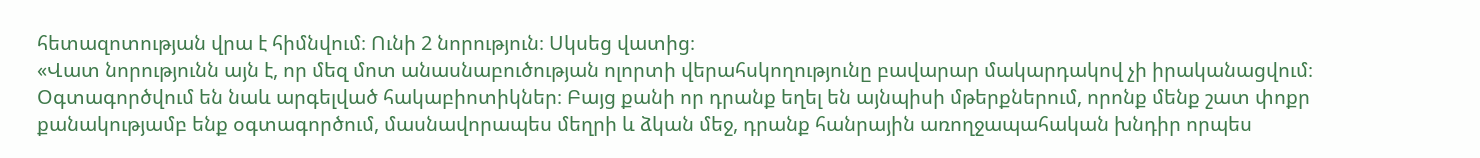հետազոտության վրա է հիմնվում։ Ունի 2 նորություն։ Սկսեց վատից։
«Վատ նորությունն այն է, որ մեզ մոտ անասնաբուծության ոլորտի վերահսկողությունը բավարար մակարդակով չի իրականացվում։ Օգտագործվում են նաև արգելված հակաբիոտիկներ։ Բայց քանի որ դրանք եղել են այնպիսի մթերքներում, որոնք մենք շատ փոքր քանակությամբ ենք օգտագործում, մասնավորապես մեղրի և ձկան մեջ, դրանք հանրային առողջապահական խնդիր որպես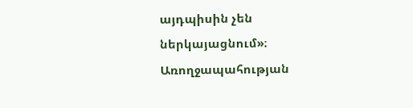այդպիսին չեն ներկայացնում»։
Առողջապահության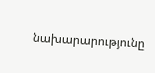նախարարությունը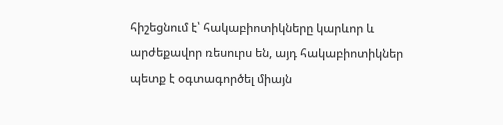հիշեցնում է՝ հակաբիոտիկները կարևոր և արժեքավոր ռեսուրս են, այդ հակաբիոտիկներ պետք է օգտագործել միայն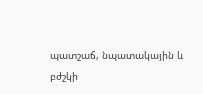պատշաճ, նպատակային և բժշկի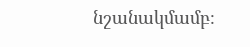նշանակմամբ։